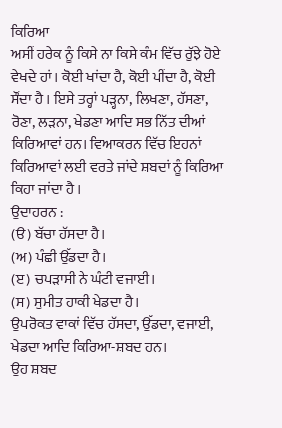ਕਿਰਿਆ
ਅਸੀਂ ਹਰੇਕ ਨੂੰ ਕਿਸੇ ਨਾ ਕਿਸੇ ਕੰਮ ਵਿੱਚ ਰੁੱਝੇ ਹੋਏ ਵੇਖਦੇ ਹਾਂ । ਕੋਈ ਖਾਂਦਾ ਹੈ, ਕੋਈ ਪੀਂਦਾ ਹੈ, ਕੋਈ ਸੌਂਦਾ ਹੈ । ਇਸੇ ਤਰ੍ਹਾਂ ਪੜ੍ਹਨਾ, ਲਿਖਣਾ, ਹੱਸਣਾ, ਰੋਣਾ, ਲੜਨਾ, ਖੇਡਣਾ ਆਦਿ ਸਭ ਨਿੱਤ ਦੀਆਂ ਕਿਰਿਆਵਾਂ ਹਨ। ਵਿਆਕਰਨ ਵਿੱਚ ਇਹਨਾਂ ਕਿਰਿਆਵਾਂ ਲਈ ਵਰਤੇ ਜਾਂਦੇ ਸ਼ਬਦਾਂ ਨੂੰ ਕਿਰਿਆ ਕਿਹਾ ਜਾਂਦਾ ਹੈ ।
ਉਦਾਹਰਨ :
(ੳ) ਬੱਚਾ ਹੱਸਦਾ ਹੈ।
(ਅ) ਪੰਛੀ ਉੱਡਦਾ ਹੈ।
(ੲ) ਚਪੜਾਸੀ ਨੇ ਘੰਟੀ ਵਜਾਈ।
(ਸ) ਸੁਮੀਤ ਹਾਕੀ ਖੇਡਦਾ ਹੈ।
ਉਪਰੋਕਤ ਵਾਕਾਂ ਵਿੱਚ ਹੱਸਦਾ, ਉੱਡਦਾ, ਵਜਾਈ, ਖੇਡਦਾ ਆਦਿ ਕਿਰਿਆ-ਸ਼ਬਦ ਹਨ।
ਉਹ ਸ਼ਬਦ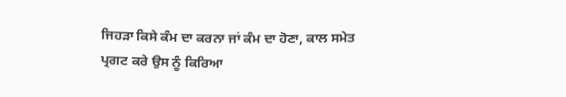ਜਿਹੜਾ ਕਿਸੇ ਕੰਮ ਦਾ ਕਰਨਾ ਜਾਂ ਕੰਮ ਦਾ ਹੋਣਾ, ਕਾਲ ਸਮੇਤ ਪ੍ਰਗਟ ਕਰੇ ਉਸ ਨੂੰ ਕਿਰਿਆ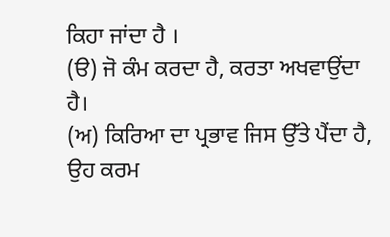ਕਿਹਾ ਜਾਂਦਾ ਹੈ ।
(ੳ) ਜੋ ਕੰਮ ਕਰਦਾ ਹੈ, ਕਰਤਾ ਅਖਵਾਉਂਦਾ ਹੈ।
(ਅ) ਕਿਰਿਆ ਦਾ ਪ੍ਰਭਾਵ ਜਿਸ ਉੱਤੇ ਪੈਂਦਾ ਹੈ, ਉਹ ਕਰਮ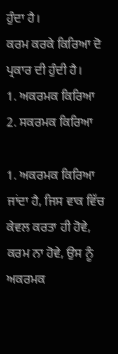ਹੁੰਦਾ ਹੈ।
ਕਰਮ ਕਰਕੇ ਕਿਰਿਆ ਦੋ ਪ੍ਰਕਾਰ ਦੀ ਹੁੰਦੀ ਹੈ।
1. ਅਕਰਮਕ ਕਿਰਿਆ
2. ਸਕਰਮਕ ਕਿਰਿਆ

1. ਅਕਰਮਕ ਕਿਰਿਆ
ਜਾਂਦਾ ਹੈ, ਜਿਸ ਵਾਕ ਵਿੱਚ ਕੇਵਲ ਕਰਤਾ ਹੀ ਹੋਵੇ, ਕਰਮ ਨਾ ਹੋਵੇ, ਉਸ ਨੂੰ ਅਕਰਮਕ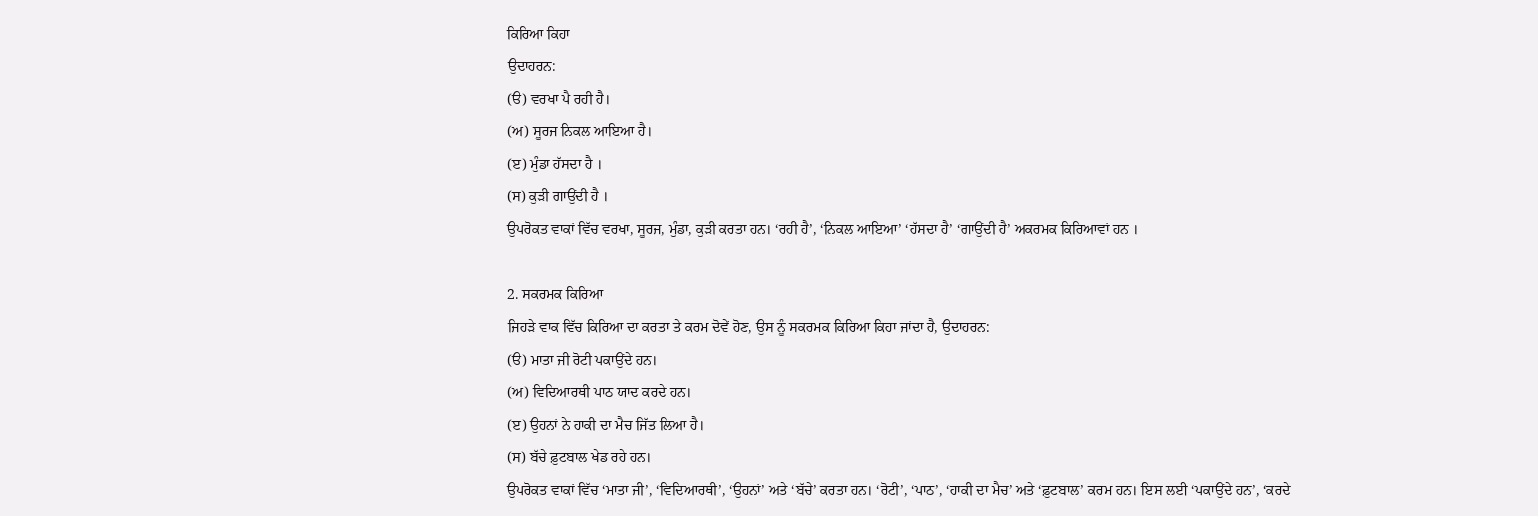ਕਿਰਿਆ ਕਿਹਾ
ਉਦਾਹਰਨ:
(ੳ) ਵਰਖਾ ਪੈ ਰਹੀ ਹੈ।
(ਅ) ਸੂਰਜ ਨਿਕਲ ਆਇਆ ਹੈ।
(ੲ) ਮੁੰਡਾ ਹੱਸਦਾ ਹੈ ।
(ਸ) ਕੁੜੀ ਗਾਉਂਦੀ ਹੈ ।
ਉਪਰੋਕਤ ਵਾਕਾਂ ਵਿੱਚ ਵਰਖਾ, ਸੂਰਜ, ਮੁੰਡਾ, ਕੁੜੀ ਕਰਤਾ ਹਨ। ‘ਰਹੀ ਹੈ’, ‘ਨਿਕਲ ਆਇਆ’ ‘ਹੱਸਦਾ ਹੈ’ ‘ਗਾਉਂਦੀ ਹੈ’ ਅਕਰਮਕ ਕਿਰਿਆਵਾਂ ਹਨ ।

2. ਸਕਰਮਕ ਕਿਰਿਆ
ਜਿਹੜੇ ਵਾਕ ਵਿੱਚ ਕਿਰਿਆ ਦਾ ਕਰਤਾ ਤੇ ਕਰਮ ਦੋਵੇਂ ਹੋਣ, ਉਸ ਨੂੰ ਸਕਰਮਕ ਕਿਰਿਆ ਕਿਹਾ ਜਾਂਦਾ ਹੈ, ਉਦਾਹਰਨ:
(ੳ) ਮਾਤਾ ਜੀ ਰੋਟੀ ਪਕਾਉਂਦੇ ਹਨ।
(ਅ) ਵਿਦਿਆਰਥੀ ਪਾਠ ਯਾਦ ਕਰਦੇ ਹਨ।
(ੲ) ਉਹਨਾਂ ਨੇ ਹਾਕੀ ਦਾ ਮੈਚ ਜਿੱਤ ਲਿਆ ਹੈ।
(ਸ) ਬੱਚੇ ਫ਼ੁਟਬਾਲ ਖੇਡ ਰਹੇ ਹਨ।
ਉਪਰੋਕਤ ਵਾਕਾਂ ਵਿੱਚ ‘ਮਾਤਾ ਜੀ’, ‘ਵਿਦਿਆਰਥੀ’, ‘ਉਹਨਾਂ’ ਅਤੇ ‘ਬੱਚੇ’ ਕਰਤਾ ਹਨ। ‘ਰੋਟੀ’, ‘ਪਾਠ’, ‘ਹਾਕੀ ਦਾ ਮੈਚ’ ਅਤੇ ‘ਫ਼ੁਟਬਾਲ’ ਕਰਮ ਹਨ। ਇਸ ਲਈ ‘ਪਕਾਉਂਦੇ ਹਨ’, ‘ਕਰਦੇ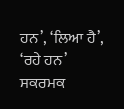ਹਨ’, ‘ਲਿਆ ਹੈ’, ‘ਰਹੇ ਹਨ’ ਸਕਰਮਕ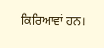ਕਿਰਿਆਵਾਂ ਹਨ।